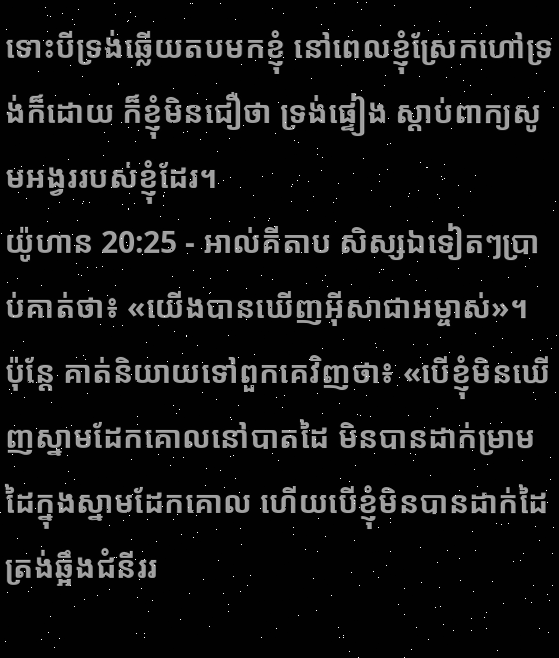ទោះបីទ្រង់ឆ្លើយតបមកខ្ញុំ នៅពេលខ្ញុំស្រែកហៅទ្រង់ក៏ដោយ ក៏ខ្ញុំមិនជឿថា ទ្រង់ផ្ទៀង ស្ដាប់ពាក្យសូមអង្វររបស់ខ្ញុំដែរ។
យ៉ូហាន 20:25 - អាល់គីតាប សិស្សឯទៀតៗប្រាប់គាត់ថា៖ «យើងបានឃើញអ៊ីសាជាអម្ចាស់»។ ប៉ុន្ដែ គាត់និយាយទៅពួកគេវិញថា៖ «បើខ្ញុំមិនឃើញស្នាមដែកគោលនៅបាតដៃ មិនបានដាក់ម្រាមដៃក្នុងស្នាមដែកគោល ហើយបើខ្ញុំមិនបានដាក់ដៃត្រង់ឆ្អឹងជំនីររ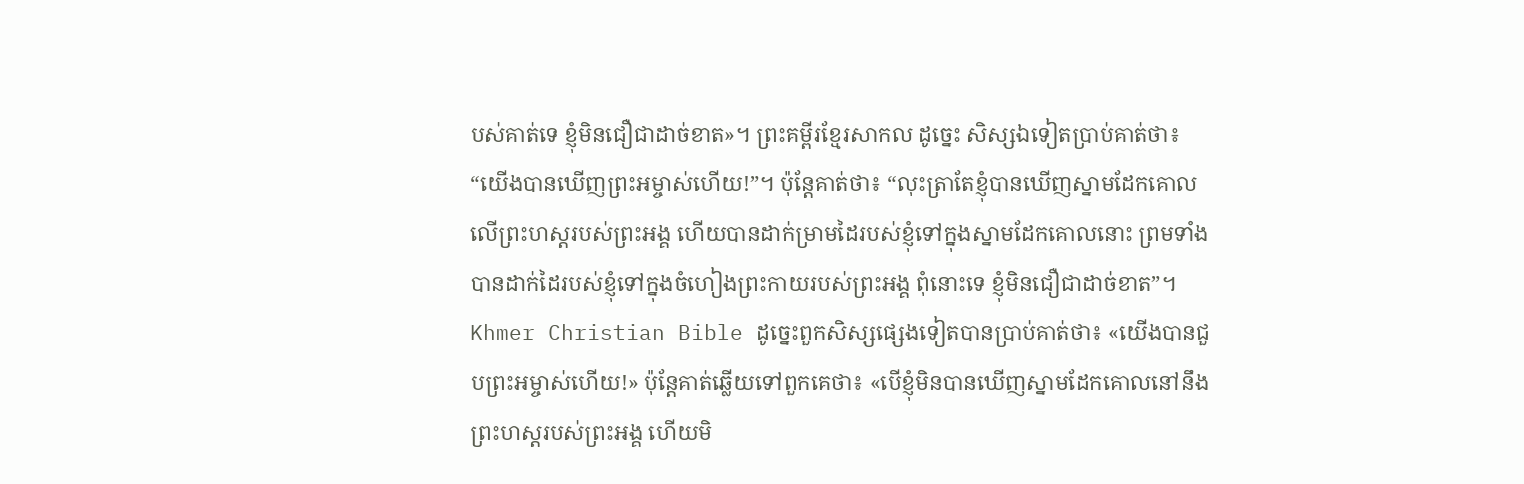បស់គាត់ទេ ខ្ញុំមិនជឿជាដាច់ខាត»។ ព្រះគម្ពីរខ្មែរសាកល ដូច្នេះ សិស្សឯទៀតប្រាប់គាត់ថា៖ “យើងបានឃើញព្រះអម្ចាស់ហើយ!”។ ប៉ុន្តែគាត់ថា៖ “លុះត្រាតែខ្ញុំបានឃើញស្នាមដែកគោលលើព្រះហស្តរបស់ព្រះអង្គ ហើយបានដាក់ម្រាមដៃរបស់ខ្ញុំទៅក្នុងស្នាមដែកគោលនោះ ព្រមទាំងបានដាក់ដៃរបស់ខ្ញុំទៅក្នុងចំហៀងព្រះកាយរបស់ព្រះអង្គ ពុំនោះទេ ខ្ញុំមិនជឿជាដាច់ខាត”។ Khmer Christian Bible ដូច្នេះពួកសិស្សផ្សេងទៀតបានប្រាប់គាត់ថា៖ «យើងបានជួបព្រះអម្ចាស់ហើយ!» ប៉ុន្ដែគាត់ឆ្លើយទៅពួកគេថា៖ «បើខ្ញុំមិនបានឃើញស្នាមដែកគោលនៅនឹងព្រះហស្ដរបស់ព្រះអង្គ ហើយមិ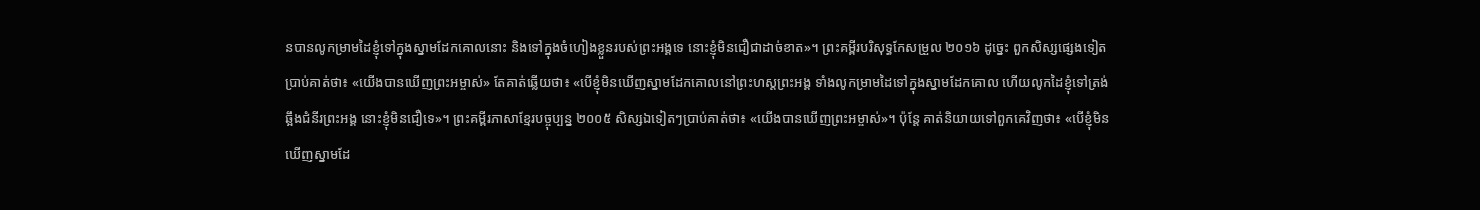នបានលូកម្រាមដៃខ្ញុំទៅក្នុងស្នាមដែកគោលនោះ និងទៅក្នុងចំហៀងខ្លួនរបស់ព្រះអង្គទេ នោះខ្ញុំមិនជឿជាដាច់ខាត»។ ព្រះគម្ពីរបរិសុទ្ធកែសម្រួល ២០១៦ ដូច្នេះ ពួកសិស្សផ្សេងទៀតប្រាប់គាត់ថា៖ «យើងបានឃើញព្រះអម្ចាស់» តែគាត់ឆ្លើយថា៖ «បើខ្ញុំមិនឃើញស្នាមដែកគោលនៅព្រះហស្តព្រះអង្គ ទាំងលូកម្រាមដៃទៅក្នុងស្នាមដែកគោល ហើយលូកដៃខ្ញុំទៅត្រង់ឆ្អឹងជំនីរព្រះអង្គ នោះខ្ញុំមិនជឿទេ»។ ព្រះគម្ពីរភាសាខ្មែរបច្ចុប្បន្ន ២០០៥ សិស្សឯទៀតៗប្រាប់គាត់ថា៖ «យើងបានឃើញព្រះអម្ចាស់»។ ប៉ុន្តែ គាត់និយាយទៅពួកគេវិញថា៖ «បើខ្ញុំមិនឃើញស្នាមដែ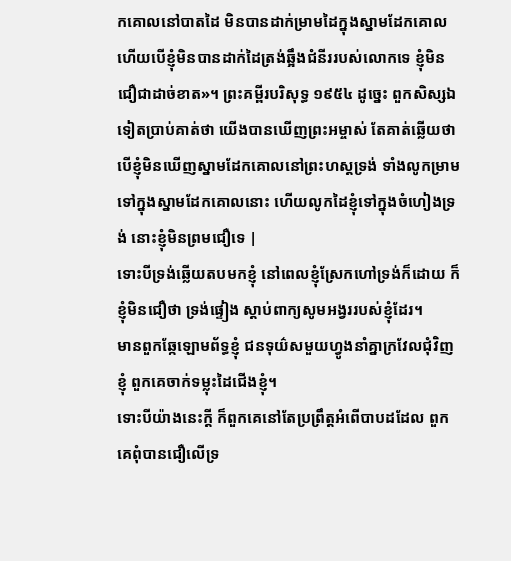កគោលនៅបាតដៃ មិនបានដាក់ម្រាមដៃក្នុងស្នាមដែកគោល ហើយបើខ្ញុំមិនបានដាក់ដៃត្រង់ឆ្អឹងជំនីររបស់លោកទេ ខ្ញុំមិនជឿជាដាច់ខាត»។ ព្រះគម្ពីរបរិសុទ្ធ ១៩៥៤ ដូច្នេះ ពួកសិស្សឯទៀតប្រាប់គាត់ថា យើងបានឃើញព្រះអម្ចាស់ តែគាត់ឆ្លើយថា បើខ្ញុំមិនឃើញស្នាមដែកគោលនៅព្រះហស្តទ្រង់ ទាំងលូកម្រាមទៅក្នុងស្នាមដែកគោលនោះ ហើយលូកដៃខ្ញុំទៅក្នុងចំហៀងទ្រង់ នោះខ្ញុំមិនព្រមជឿទេ |
ទោះបីទ្រង់ឆ្លើយតបមកខ្ញុំ នៅពេលខ្ញុំស្រែកហៅទ្រង់ក៏ដោយ ក៏ខ្ញុំមិនជឿថា ទ្រង់ផ្ទៀង ស្ដាប់ពាក្យសូមអង្វររបស់ខ្ញុំដែរ។
មានពួកឆ្កែឡោមព័ទ្ធខ្ញុំ ជនទុយ៌សមួយហ្វូងនាំគ្នាក្រវែលជុំវិញខ្ញុំ ពួកគេចាក់ទម្លុះដៃជើងខ្ញុំ។
ទោះបីយ៉ាងនេះក្ដី ក៏ពួកគេនៅតែប្រព្រឹត្តអំពើបាបដដែល ពួកគេពុំបានជឿលើទ្រ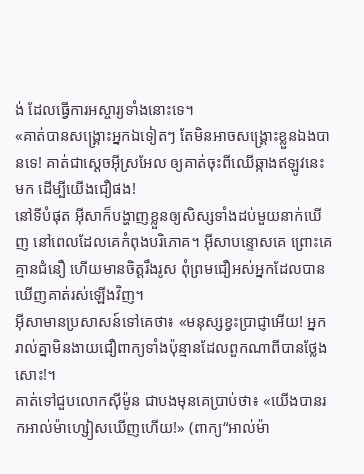ង់ ដែលធ្វើការអស្ចារ្យទាំងនោះទេ។
«គាត់បានសង្គ្រោះអ្នកឯទៀតៗ តែមិនអាចសង្គ្រោះខ្លួនឯងបានទេ! គាត់ជាស្ដេចអ៊ីស្រអែល ឲ្យគាត់ចុះពីឈើឆ្កាងឥឡូវនេះមក ដើម្បីយើងជឿផង!
នៅទីបំផុត អ៊ីសាក៏បង្ហាញខ្លួនឲ្យសិស្សទាំងដប់មួយនាក់ឃើញ នៅពេលដែលគេកំពុងបរិភោគ។ អ៊ីសាបន្ទោសគេ ព្រោះគេគ្មានជំនឿ ហើយមានចិត្ដរឹងរូស ពុំព្រមជឿអស់អ្នកដែលបានឃើញគាត់រស់ឡើងវិញ។
អ៊ីសាមានប្រសាសន៍ទៅគេថា៖ «មនុស្សខ្វះប្រាជ្ញាអើយ! អ្នករាល់គ្នាមិនងាយជឿពាក្យទាំងប៉ុន្មានដែលពួកណាពីបានថ្លែងសោះ!។
គាត់ទៅជួបលោកស៊ីម៉ូន ជាបងមុនគេប្រាប់ថា៖ «យើងបានរកអាល់ម៉ាហ្សៀសឃើញហើយ!» (ពាក្យ“អាល់ម៉ា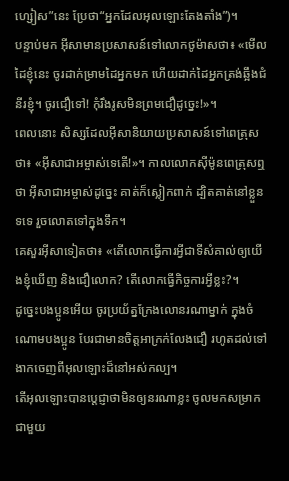ហ្សៀស”នេះ ប្រែថា“អ្នកដែលអុលឡោះតែងតាំង”)។
បន្ទាប់មក អ៊ីសាមានប្រសាសន៍ទៅលោកថូម៉ាសថា៖ «មើលដៃខ្ញុំនេះ ចូរដាក់ម្រាមដៃអ្នកមក ហើយដាក់ដៃអ្នកត្រង់ឆ្អឹងជំនីរខ្ញុំ។ ចូរជឿទៅ! កុំរឹងរូសមិនព្រមជឿដូច្នេះ!»។
ពេលនោះ សិស្សដែលអ៊ីសានិយាយប្រសាសន៍ទៅពេត្រុសថា៖ «អ៊ីសាជាអម្ចាស់ទេតើ!»។ កាលលោកស៊ីម៉ូនពេត្រុសឮថា អ៊ីសាជាអម្ចាស់ដូច្នេះ គាត់ក៏ស្លៀកពាក់ ដ្បិតគាត់នៅខ្លួនទទេ រួចលោតទៅក្នុងទឹក។
គេសួរអ៊ីសាទៀតថា៖ «តើលោកធ្វើការអ្វីជាទីសំគាល់ឲ្យយើងខ្ញុំឃើញ និងជឿលោក? តើលោកធ្វើកិច្ចការអ្វីខ្លះ?។
ដូច្នេះបងប្អូនអើយ ចូរប្រយ័ត្នក្រែងលោនរណាម្នាក់ ក្នុងចំណោមបងប្អូន បែរជាមានចិត្ដអាក្រក់លែងជឿ រហូតដល់ទៅងាកចេញពីអុលឡោះដ៏នៅអស់កល្ប។
តើអុលឡោះបានប្ដេជ្ញាថាមិនឲ្យនរណាខ្លះ ចូលមកសម្រាកជាមួយ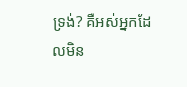ទ្រង់? គឺអស់អ្នកដែលមិន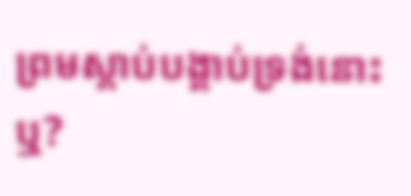ព្រមស្ដាប់បង្គាប់ទ្រង់នោះឬ?